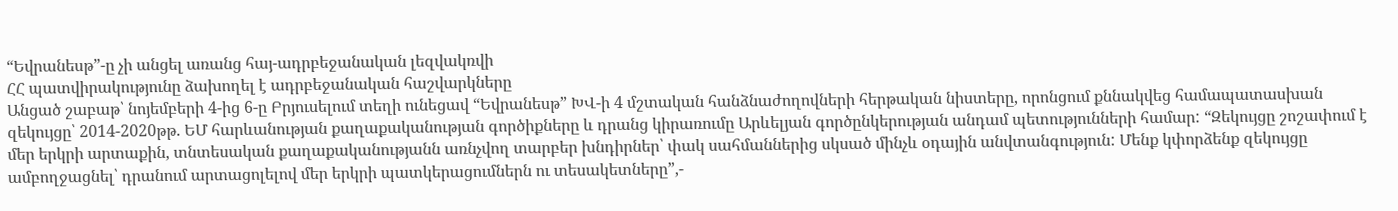“Եվրանեսթ”-ը չի անցել առանց հայ-ադրբեջանական լեզվակռվի
ՀՀ պատվիրակությունը ձախողել է ադրբեջանական հաշվարկները
Անցած շաբաթ՝ նոյեմբերի 4-ից 6-ը Բրյուսելում տեղի ունեցավ “Եվրանեսթ” ԽՎ-ի 4 մշտական հանձնաժողովների հերթական նիստերը, որոնցում քննակվեց համապատասխան զեկույցը՝ 2014-2020թթ. ԵՄ հարևանության քաղաքականության գործիքները և դրանց կիրառումը Արևելյան գործընկերության անդամ պետությունների համար: “Զեկույցը շոշափում է մեր երկրի արտաքին, տնտեսական քաղաքականությանն առնչվող տարբեր խնդիրներ՝ փակ սահմաններից սկսած մինչև օդային անվտանգություն: Մենք կփորձենք զեկույցը ամբողջացնել՝ դրանում արտացոլելով մեր երկրի պատկերացումներն ու տեսակետները”,-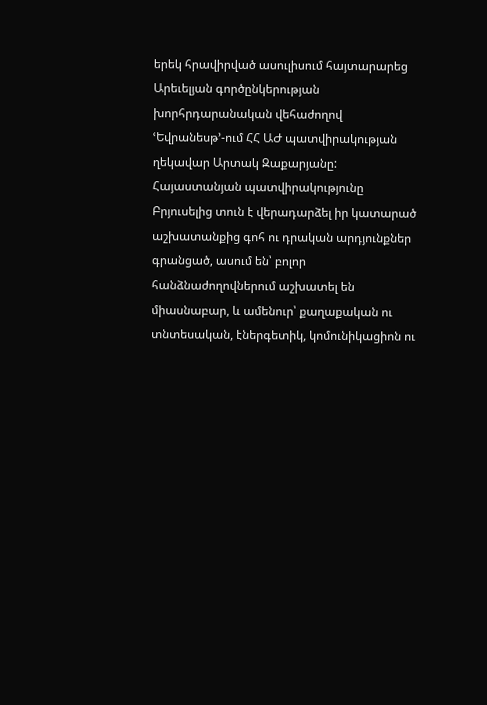երեկ հրավիրված ասուլիսում հայտարարեց Արեւելյան գործընկերության խորհրդարանական վեհաժողով ՙԵվրանեսթ՚-ում ՀՀ ԱԺ պատվիրակության ղեկավար Արտակ Զաքարյանը:
Հայաստանյան պատվիրակությունը Բրյուսելից տուն է վերադարձել իր կատարած աշխատանքից գոհ ու դրական արդյունքներ գրանցած, ասում են՝ բոլոր հանձնաժողովներում աշխատել են միասնաբար, և ամենուր՝ քաղաքական ու տնտեսական, էներգետիկ, կոմունիկացիոն ու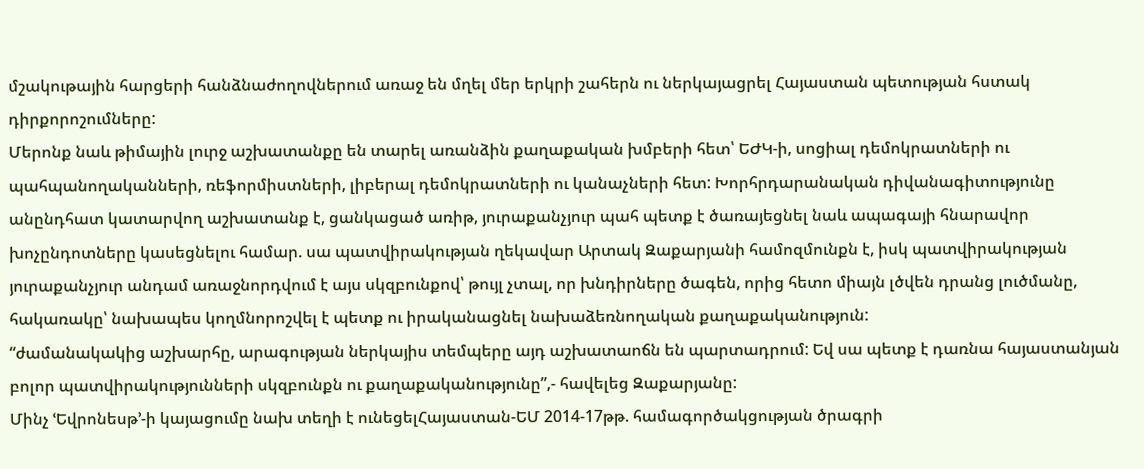մշակութային հարցերի հանձնաժողովներում առաջ են մղել մեր երկրի շահերն ու ներկայացրել Հայաստան պետության հստակ դիրքորոշումները:
Մերոնք նաև թիմային լուրջ աշխատանքը են տարել առանձին քաղաքական խմբերի հետ՝ ԵԺԿ-ի, սոցիալ դեմոկրատների ու պահպանողականների, ռեֆորմիստների, լիբերալ դեմոկրատների ու կանաչների հետ: Խորհրդարանական դիվանագիտությունը անընդհատ կատարվող աշխատանք է, ցանկացած առիթ, յուրաքանչյուր պահ պետք է ծառայեցնել նաև ապագայի հնարավոր խոչընդոտները կասեցնելու համար. սա պատվիրակության ղեկավար Արտակ Զաքարյանի համոզմունքն է, իսկ պատվիրակության յուրաքանչյուր անդամ առաջնորդվում է այս սկզբունքով՝ թույլ չտալ, որ խնդիրները ծագեն, որից հետո միայն լծվեն դրանց լուծմանը, հակառակը՝ նախապես կողմնորոշվել է պետք ու իրականացնել նախաձեռնողական քաղաքականություն:
“ժամանակակից աշխարհը, արագության ներկայիս տեմպերը այդ աշխատաոճն են պարտադրում: Եվ սա պետք է դառնա հայաստանյան բոլոր պատվիրակությունների սկզբունքն ու քաղաքականությունը”,- հավելեց Զաքարյանը:
Մինչ ՙԵվրոնեսթ՚-ի կայացումը նախ տեղի է ունեցելՀայաստան-ԵՄ 2014-17թթ. համագործակցության ծրագրի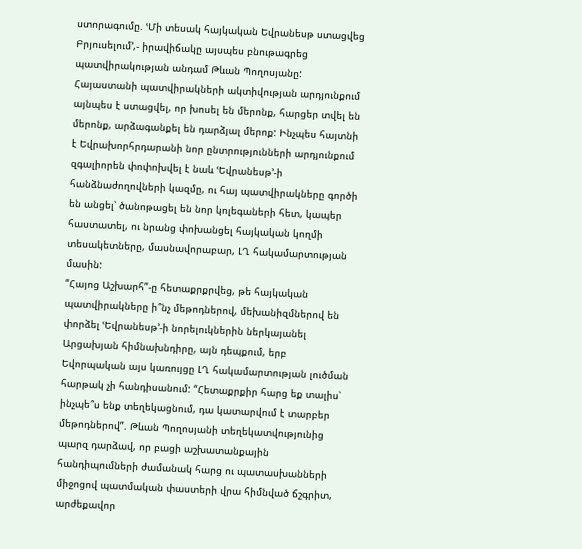ստորագումը. ՙՄի տեսակ հայկական Եվրանեսթ ստացվեց Բրյուսելում՚,- իրավիճակը այսպես բնութագրեց պատվիրակության անդամ Թևան Պողոսյանը: Հայաստանի պատվիրակների ակտիվության արդյունքում այնպես է ստացվել, որ խոսել են մերոնք, հարցեր տվել են մերոնք, արձագանքել են դարձյալ մերոք: Ինչպես հայտնի է Եվրախորհրդարանի նոր ընտրությունների արդյունքում զգալիորեն փոփոխվել է նաև ՙԵվրանեսթ՚-ի հանձնաժողովների կազմը, ու հայ պատվիրակները գործի են անցել՝ ծանոթացել են նոր կոլեգաների հետ, կապեր հաստատել, ու նրանց փոխանցել հայկական կողմի տեսակետները, մասնավորաբար, ԼՂ հակամարտության մասին:
“Հայոց Աշխարհ”-ը հետաքրքրվեց, թե հայկական պատվիրակները ի՞նչ մեթոդներով, մեխանիզմներով են փորձել ՙԵվրանեսթ՚-ի նորելուկներին ներկայանել Արցախյան հիմնախնդիրը, այն դեպքում, երբ Եվորպական այս կառույցը ԼՂ հակամարտության լուծման հարթակ չի հանդիսանում: “Հետաքրքիր հարց եք տալիս՝ ինչպե՞ս ենք տեղեկացնում, դա կատարվում է տարբեր մեթոդներով”. Թևան Պողոսյանի տեղեկատվությունից պարզ դարձավ, որ բացի աշխատանքային հանդիպումների ժամանակ հարց ու պատասխանների միջոցով պատմական փաստերի վրա հիմնված ճշգրիտ, արժեքավոր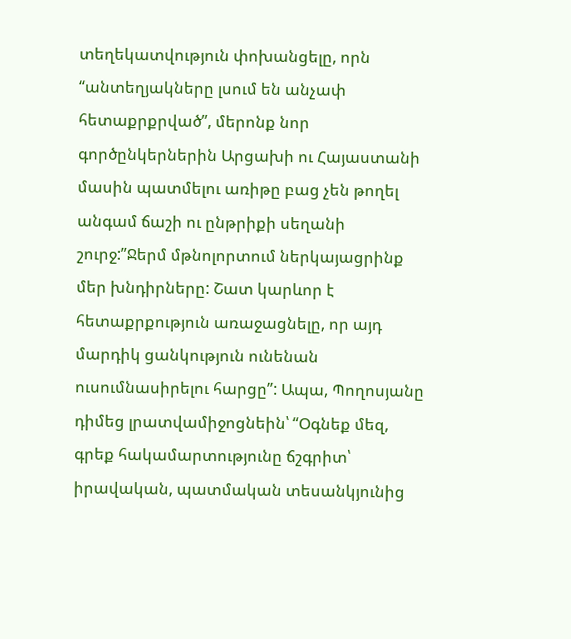տեղեկատվություն փոխանցելը, որն “անտեղյակները լսում են անչափ հետաքրքրված”, մերոնք նոր գործընկերներին Արցախի ու Հայաստանի մասին պատմելու առիթը բաց չեն թողել անգամ ճաշի ու ընթրիքի սեղանի շուրջ:”Ջերմ մթնոլորտում ներկայացրինք մեր խնդիրները: Շատ կարևոր է հետաքրքություն առաջացնելը, որ այդ մարդիկ ցանկություն ունենան ուսումնասիրելու հարցը”: Ապա, Պողոսյանը դիմեց լրատվամիջոցնեին՝ “Օգնեք մեզ, գրեք հակամարտությունը ճշգրիտ՝ իրավական, պատմական տեսանկյունից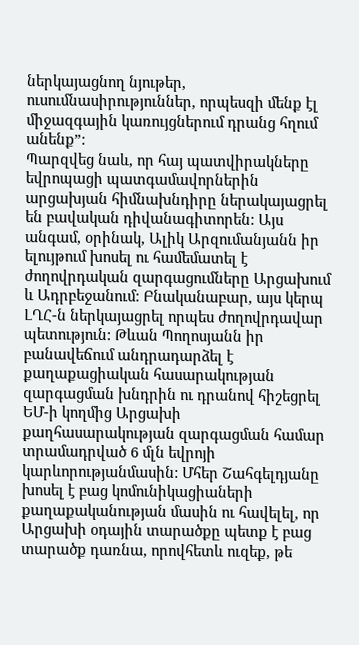ներկայացնող նյութեր, ուսումնասիրություններ, որպեսզի մենք էլ միջազգային կառույցներում դրանց հղում անենք”:
Պարզվեց նաև, որ հայ պատվիրակները եվրոպացի պատգամավորներին արցախյան հիմնախնդիրը ներակայացրել են բավական դիվանագիտորեն: Այս անգամ, օրինակ, Ալիկ Արզումանյանն իր ելույթում խոսել ու համեմատել է ժողովրդական զարգացումները Արցախում և Ադրբեջանում: Բնականաբար, այս կերպ ԼՂՀ-ն ներկայացրել որպես ժողովրդավար պետություն: Թևան Պողոսյանն իր բանավեճում անդրադարձել է քաղաքացիական հասարակության զարգացման խնդրին ու դրանով հիշեցրել ԵՄ-ի կողմից Արցախի քաղհասարակության զարգացման համար տրամադրված 6 մլն եվրոյի կարևորությանմասին: Մհեր Շահգելդյանը խոսել է բաց կոմունիկացիաների քաղաքականության մասին ու հավելել, որ Արցախի օդային տարածքը պետք է բաց տարածք դառնա, որովհետև ուզեք, թե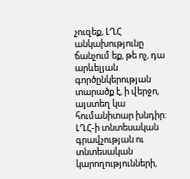չուզեք, ԼՂՀ անկախությունը ճանչում եք, թե ոչ, դա արևելյան գործընկերության տարածք է, ի վերջո, այստեղ կա հումանիտար խնդիր: ԼՂՀ-ի տնտեսական գրավչության ու տնտեսական կարողությունների,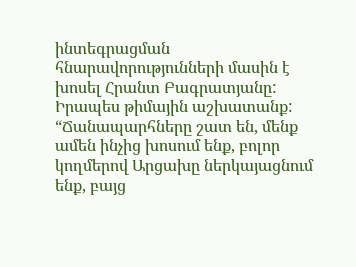ինտեգրացման հնարավորությունների մասին է խոսել Հրանտ Բագրատյանը: Իրապես թիմային աշխատանք: “Ճանապարհները շատ են, մենք ամեն ինչից խոսում ենք, բոլոր կողմերով Արցախը ներկայացնում ենք, բայց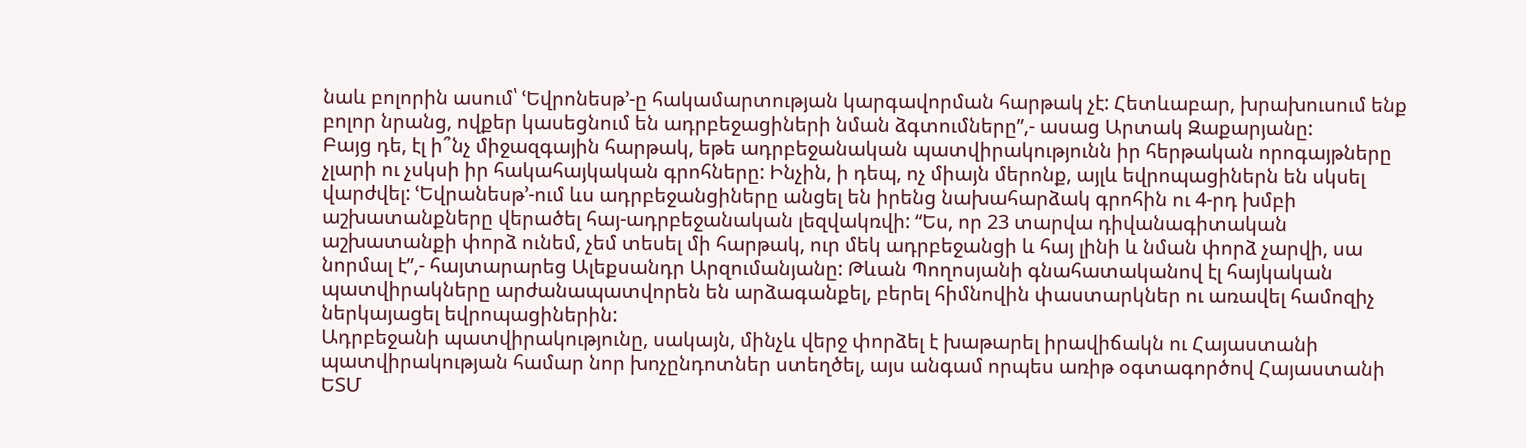նաև բոլորին ասում՝ ՙԵվրոնեսթ՚-ը հակամարտության կարգավորման հարթակ չէ: Հետևաբար, խրախուսում ենք բոլոր նրանց, ովքեր կասեցնում են ադրբեջացիների նման ձգտումները”,- ասաց Արտակ Զաքարյանը:
Բայց դե, էլ ի՞նչ միջազգային հարթակ, եթե ադրբեջանական պատվիրակությունն իր հերթական որոգայթները չլարի ու չսկսի իր հակահայկական գրոհները: Ինչին, ի դեպ, ոչ միայն մերոնք, այլև եվրոպացիներն են սկսել վարժվել: ՙԵվրանեսթ՚-ում ևս ադրբեջանցիները անցել են իրենց նախահարձակ գրոհին ու 4-րդ խմբի աշխատանքները վերածել հայ-ադրբեջանական լեզվակռվի: “Ես, որ 23 տարվա դիվանագիտական աշխատանքի փորձ ունեմ, չեմ տեսել մի հարթակ, ուր մեկ ադրբեջանցի և հայ լինի և նման փորձ չարվի, սա նորմալ է”,- հայտարարեց Ալեքսանդր Արզումանյանը: Թևան Պողոսյանի գնահատականով էլ հայկական պատվիրակները արժանապատվորեն են արձագանքել, բերել հիմնովին փաստարկներ ու առավել համոզիչ ներկայացել եվրոպացիներին:
Ադրբեջանի պատվիրակությունը, սակայն, մինչև վերջ փորձել է խաթարել իրավիճակն ու Հայաստանի պատվիրակության համար նոր խոչընդոտներ ստեղծել, այս անգամ որպես առիթ օգտագործով Հայաստանի ԵՏՄ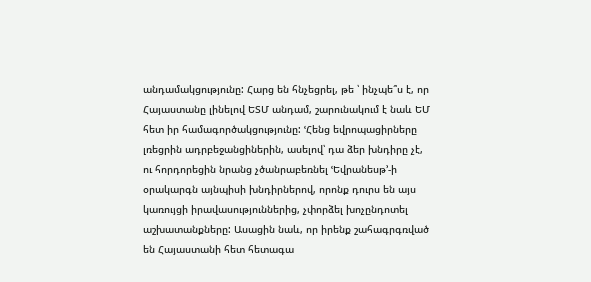անդամակցությունը: Հարց են հնչեցրել, թե ՝ ինչպե՞ս է, որ Հայաստանը լինելով ԵՏՄ անդամ, շարունակում է նաև ԵՄ հետ իր համագործակցությունը: ՙՀենց եվրոպացիրները լռեցրին ադրբեջանցիներին, ասելով՝ դա ձեր խնդիրը չէ, ու հորդորեցին նրանց չծանրաբեռնել ՙԵվրանեսթ՚-ի օրակարգն այնպիսի խնդիրներով, որոնք դուրս են այս կառույցի իրավասություններից, չփորձել խոչընդոտել աշխատանքները: Ասացին նաև, որ իրենք շահագրգռված են Հայաստանի հետ հետագա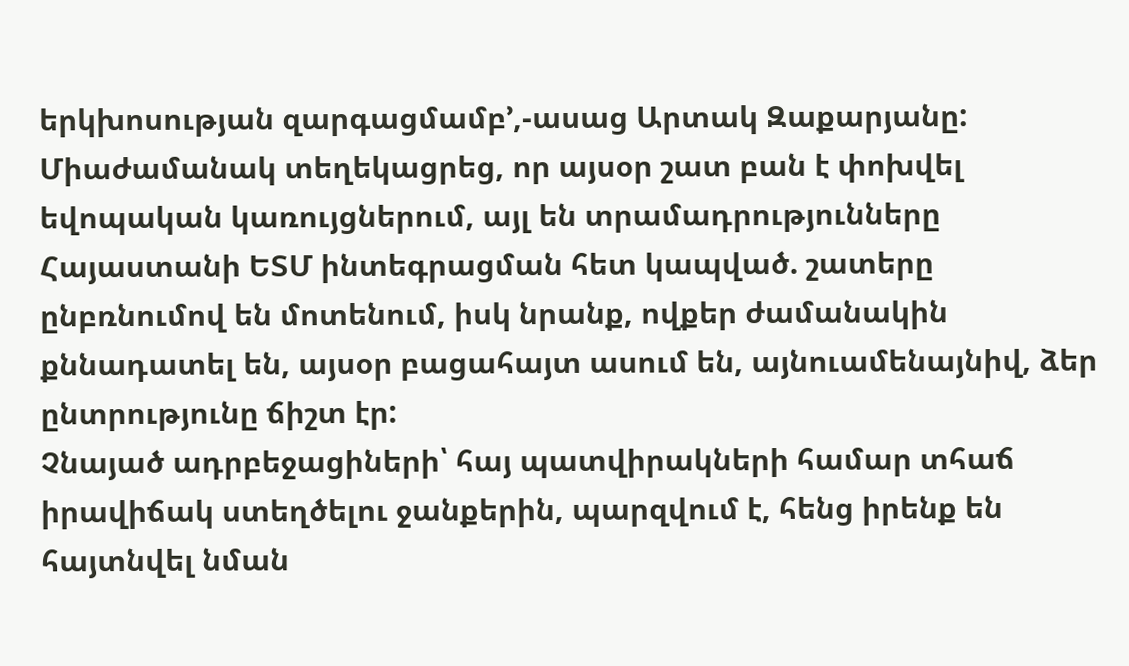երկխոսության զարգացմամբ՚,-ասաց Արտակ Զաքարյանը: Միաժամանակ տեղեկացրեց, որ այսօր շատ բան է փոխվել եվոպական կառույցներում, այլ են տրամադրությունները Հայաստանի ԵՏՄ ինտեգրացման հետ կապված. շատերը ընբռնումով են մոտենում, իսկ նրանք, ովքեր ժամանակին քննադատել են, այսօր բացահայտ ասում են, այնուամենայնիվ, ձեր ընտրությունը ճիշտ էր:
Չնայած ադրբեջացիների՝ հայ պատվիրակների համար տհաճ իրավիճակ ստեղծելու ջանքերին, պարզվում է, հենց իրենք են հայտնվել նման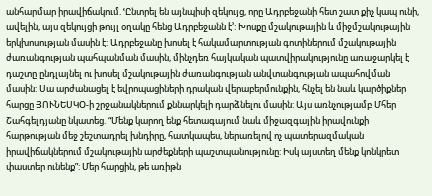անհարմար իրավիճակում. ՙԸնտրել են այնպիսի զեկույց, որը Ադրբեջանի հետ շատ քիչ կապ ունի, ավելին, այս զեկույցի թույլ օղակը հենց Ադրբեջանն է՚: Խոսքը մշակութային և միջմշակութային երկխոսության մասին է: Ադրբեջանը խոսել է հակամարտության գոտիներում մշակութային ժառանգության պահպանման մասին, մինչդեռ հայկական պատվիրակությունը առաջարկել է դաշտը ընդլայնել ու խոսել մշակութային ժառանգության անվտանգության ապահովման մասին: Սա արժանացել է եվրոպացիների դրական վերաբերմունքին, հնչել են նաև կարծիքներ հարցը ՅՈՒՆԵՍԿՕ-ի շրջանակներում քննարկելի դարձնելու մասին: Այս առնչությամբ Մհեր Շահգելդյանը նկատեց. “Մենք կարող ենք հետագայում նաև միջազգային իրավունքի հարթության մեջ շեշտադրել խնդիրը, հատկապես, ներառելով ոչ պատերազմական իրավիճակներում մշակութային արժեքների պաշտպանությունը: Իսկ այստեղ մենք կոնկրետ փաստեր ունենք”: Մեր հարցին, թե առիթն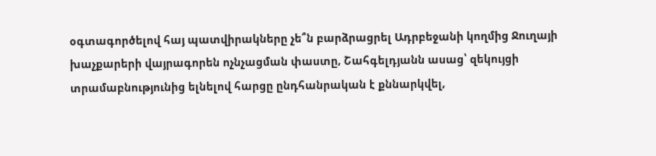օգտագործելով հայ պատվիրակները չե՞ն բարձրացրել Ադրբեջանի կողմից Ջուղայի խաչքարերի վայրագորեն ոչնչացման փաստը, Շահգելդյանն ասաց՝ զեկույցի տրամաբնությունից ելնելով հարցը ընդհանրական է քննարկվել,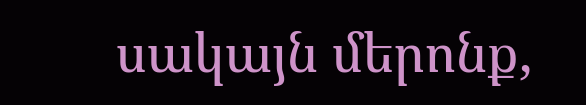սակայն մերոնք,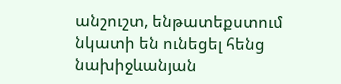անշուշտ, ենթատեքստում նկատի են ունեցել հենց նախիջևանյան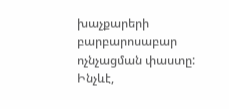խաչքարերի բարբարոսաբար ոչնչացման փաստը:
Ինչևէ,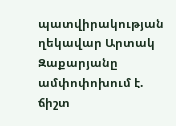պատվիրակության ղեկավար Արտակ Զաքարյանը ամփոփոխում է. ճիշտ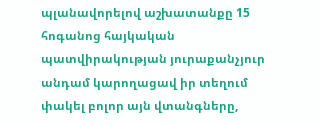պլանավորելով աշխատանքը 15 հոգանոց հայկական պատվիրակության յուրաքանչյուր անդամ կարողացավ իր տեղում փակել բոլոր այն վտանգները,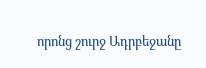որոնց շուրջ Ադրբեջանը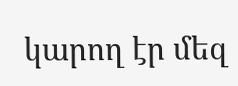կարող էր մեզ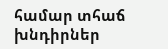համար տհաճ խնդիրներ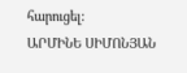հարուցել:
ԱՐՄԻՆԵ ՍԻՄՈՆՅԱՆ